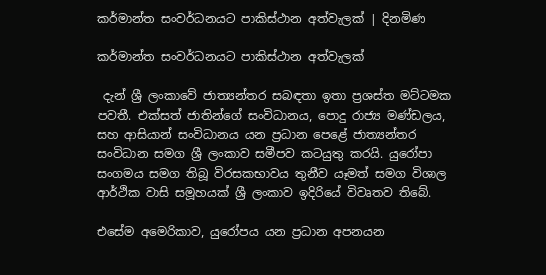කර්මාන්ත සංවර්ධනයට පාකිස්ථාන අත්වැලක් | දිනමිණ

කර්මාන්ත සංවර්ධනයට පාකිස්ථාන අත්වැලක්

 දැන් ශ්‍රී ලංකාවේ ජාත්‍යන්තර සබඳතා ඉතා ප්‍රශස්ත මට්ටමක පවතී. එක්සත් ජාතින්ගේ සංවිධානය, පොදු රාජ්‍ය මණ්ඩලය, සහ ආසියාන් සංවිධානය යන ප්‍රධාන පෙළේ ජාත්‍යන්තර සංවිධාන සමග ශ්‍රී ලංකාව සමීපව කටයුතු කරයි. යුරෝපා සංගමය සමග තිබූ විරසකභාවය තුනීව යෑමත් සමග විශාල ආර්ථික වාසි සමූහයක් ශ්‍රී ලංකාව ඉදිරියේ විවෘතව තිබේ.

එසේම අමෙරිකාව, යුරෝපය යන ප්‍රධාන අපනයන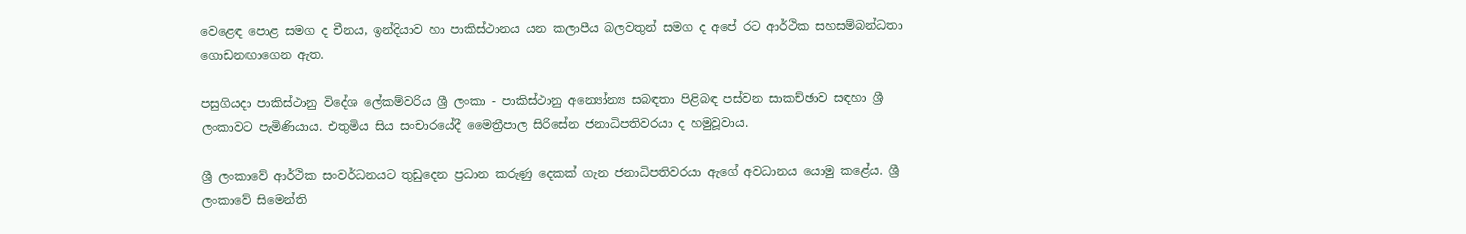වෙළෙඳ පොළ සමග ද චීනය, ඉන්දියාව හා පාකිස්ථානය යන කලාපීය බලවතුන් සමග ද අපේ රට ආර්ථික සහසම්බන්ධතා ගොඩනඟාගෙන ඇත.

පසුගියදා පාකිස්ථානු විදේශ ලේකම්වරිය ශ්‍රී ලංකා - පාකිස්ථානු අන්‍යෝන්‍ය සබඳතා පිළිබඳ පස්වන සාකච්ඡාව සඳහා ශ්‍රී ලංකාවට පැමිණියාය. එතුමිය සිය සංචාරයේදී මෛත්‍රීපාල සිරිසේන ජනාධිපතිවරයා ද හමුවූවාය.

ශ්‍රී ලංකාවේ ආර්ථික සංවර්ධනයට තුඩුදෙන ප්‍රධාන කරුණු දෙකක් ගැන ජනාධිපතිවරයා ඇගේ අවධානය යොමු කළේය. ශ්‍රී ලංකාවේ සිමෙන්ති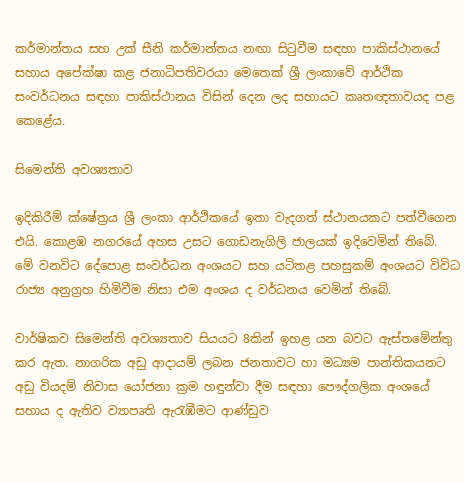කර්මාන්තය සහ උක් සීනි කර්මාන්තය නඟා සිටුවීම සඳහා පාකිස්ථානයේ සහාය අපේක්ෂා කළ ජනාධිපතිවරයා මෙතෙක් ශ්‍රී ලංකාවේ ආර්ථික සංවර්ධනය සඳහා පාකිස්ථානය විසින් දෙන ලද සහායට කෘතඥතාවයද පළ කෙළේය.

සිමෙන්ති අවශ්‍යතාව

ඉදිකිරීම් ‍ක්ෂේත්‍රය ශ්‍රී ලංකා ආර්ථිකයේ ඉතා වැදගත් ස්ථානයකට පත්වීගෙන එයි. කොළඹ නගරයේ අහස උසට ගොඩනැගිලි ජාලයක් ඉදිවෙමින් තිබේ. මේ වනවිට දේපොළ සංවර්ධන අංශයට සහ යටිතළ පහසුකම් අංශයට විවිධ රාජ්‍ය අනුග්‍රහ හිමිවීම නිසා එම අංශය ද වර්ධනය වෙමින් තිබේ.

වාර්ෂිකව සිමෙන්ති අවශ්‍යතාව සියයට 8කින් ඉහළ යන බවට ඇස්තමේන්තු කර ඇත. නාගරික අඩු ආදායම් ලබන ජනතාවට හා මධ්‍යම පාන්තිකයනට අඩු වියදම් නිවාස යෝජනා ක්‍රම හඳුන්වා දීම සඳහා පෞද්ගලික අංශයේ සහාය ද ඇතිව ව්‍යාපෘති ඇරැඹීමට ආණ්ඩුව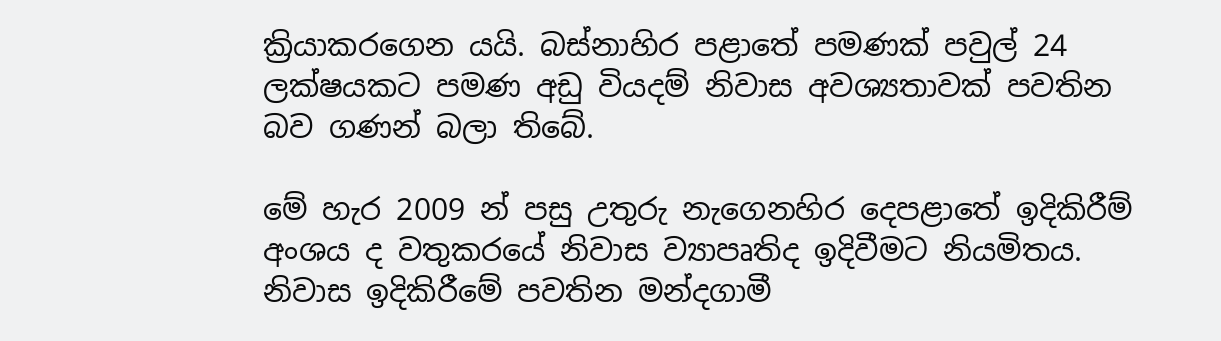ක්‍රියාකරගෙන යයි. බස්නාහිර පළාතේ පමණක් පවුල් 24 ලක්ෂයකට පමණ අඩු වියදම් නිවාස අවශ්‍යතාවක් පවතින බව ගණන් බලා තිබේ.

මේ හැර 2009 න් පසු උතුරු නැගෙනහිර දෙපළාතේ ඉදිකිරීම් අංශය ද වතුකරයේ නිවාස ව්‍යාපෘතිද ඉදිවීමට නියමිතය. නිවාස ඉදිකිරීමේ පවතින මන්දගාමී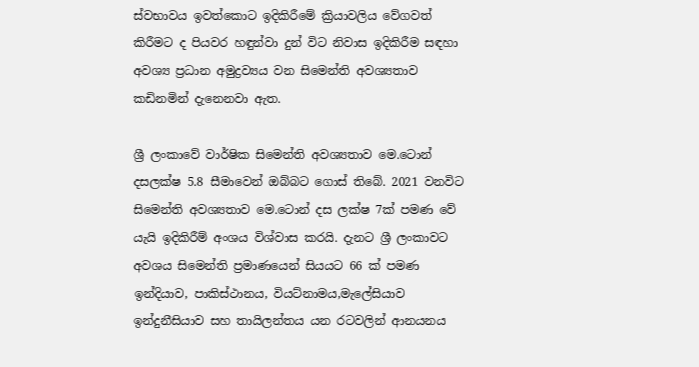ස්වභාවය ඉවත්කොට ඉදිකිරීමේ ක්‍රියාවලිය වේගවත් කිරීමට ද පියවර හඳුන්වා දුන් විට නිවාස ඉදිකිරීම සඳහා අවශ්‍ය ප්‍රධාන අමුද්‍රව්‍යය වන සිමෙන්ති අවශ්‍යතාව කඩිනමින් දැනෙනවා ඇත.

ශ්‍රී ලංකාවේ වාර්ෂික සිමෙන්ති අවශ්‍යතාව මෙ.ටොන් දසලක්ෂ 5.8 සීමාවෙන් ඔබ්බට ගොස් තිබේ. 2021 වනවිට සිමෙන්ති අවශ්‍යතාව මෙ.ටොන් දස ලක්ෂ 7ක් පමණ වේ යැයි ඉදිකිරීම් අංශය විශ්වාස කරයි. දැනට ශ්‍රී ලංකාවට අවශය සිමෙන්ති ප්‍රමාණයෙන් සියයට 66 ක් පමණ ඉන්දියාව, පාකිස්ථානය, වියට්නාමය,මැලේසියාව ඉන්දුනීසියාව සහ තායිලන්තය යන රටවලින් ආනයනය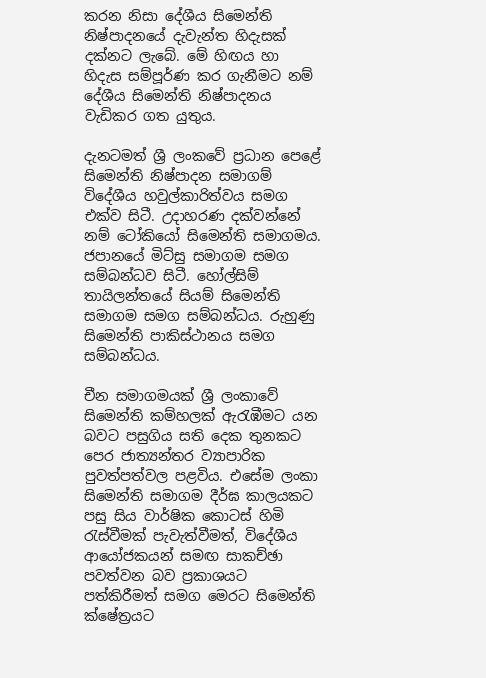කරන නිසා දේශීය සිමෙන්ති නිෂ්පාදන‍යේ දැවැන්ත හිදැසක් දක්නට ලැබේ. මේ හිඟය හා හිදැස සම්පූර්ණ කර ගැනීමට නම් දේශීය සිමෙන්ති නිෂ්පාදනය වැඩිකර ගත යුතුය.

දැනටමත් ශ්‍රී ලංකවේ ප්‍රධාන පෙළේ සිමෙන්ති නිෂ්පාදන සමාගම් විදේශීය හවුල්කාරිත්වය සමග එක්ව සිටී. උදාහරණ දක්වන්නේ නම් ටෝකියෝ සිමෙන්ති සමාගමය. ජපානයේ මිට්සු සමාගම සමග සම්බන්ධව සිටී. හෝල්සිම් තායිලන්තයේ සියම් සිමෙන්ති සමාගම සමග සම්බන්ධය. රුහුණු සිමෙන්ති පාකිස්ථානය සමග සම්බන්ධය.

චීන සමාගමයක් ශ්‍රී ලංකාවේ සිමෙන්ති කම්හලක් ඇරැඹීමට යන බවට පසුගිය සති දෙක තුනකට පෙර ජාත්‍යන්තර ව්‍යාපාරික පුවත්පත්වල පළවිය. එසේම ලංකා සිමෙන්ති සමාගම දීර්ඝ කාලයකට පසු සිය වාර්ෂික කොටස් හිමි රැස්වීමක් පැවැත්වීමත්, විදේශීය ආයෝජකයන් සමඟ සාකච්ඡා පවත්වන බව ප්‍රකාශයට පත්කිරීමත් සමග මෙරට සිමෙන්ති ක්ෂේත්‍රයට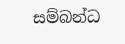සම්බන්ධ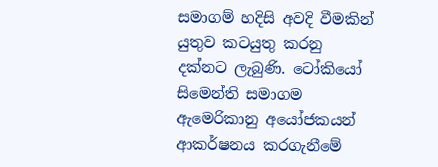සමාගම් හදිසි අවදි වීමකින් යුතුව කටයුතු කරනු දක්නට ලැබුණි. ටෝකියෝ සිමෙන්ති සමාගම ඇමෙරිකානු අයෝජකයන් ආකර්ෂනය කරගැනීමේ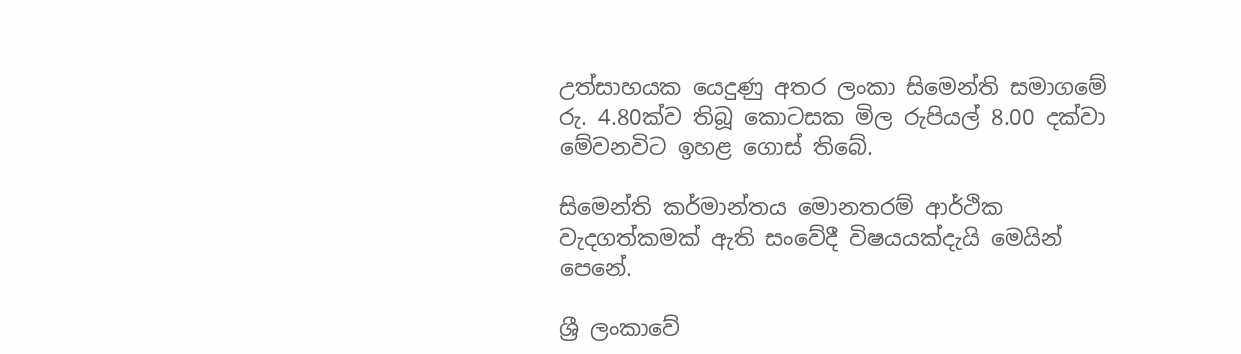උත්සාහයක යෙදුණු අතර ලංකා සිමෙන්ති සමාගමේ රු. 4.80ක්ව තිබූ කොටසක මිල රුපියල් 8.00 දක්වා මේවනවිට ඉහළ ගොස් තිබේ.

සිමෙන්ති කර්මාන්තය මොනතරම් ආර්ථික වැදගත්කමක් ඇති සංවේදී විෂයයක්දැයි මෙයින් පෙනේ.

ශ්‍රී ලංකාවේ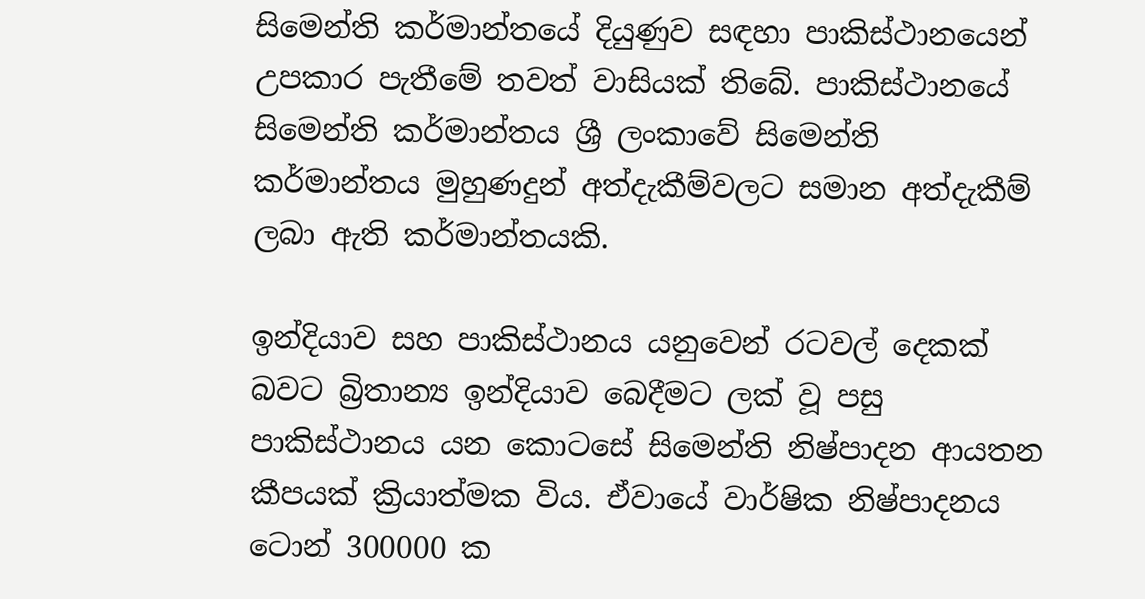සිමෙන්ති කර්මාන්තයේ දියුණුව සඳහා පාකිස්ථානයෙන් උපකාර පැතීමේ තවත් වාසියක් තිබේ. පාකිස්ථානයේ සිමෙන්ති කර්මාන්තය ශ්‍රී ලංකාවේ සිමෙන්ති කර්මාන්තය මුහුණදුන් අත්දැකීම්වලට සමාන අත්දැකීම් ලබා ඇති කර්මාන්තයකි.

ඉන්දියාව සහ පාකිස්ථානය යනුවෙන් රටවල් දෙකක් බවට බ්‍රිතාන්‍ය ඉන්දියාව බෙදීමට ලක් වූ පසු පාකිස්ථානය යන කොටසේ සිමෙන්ති නිෂ්පාදන ආයතන කීපයක් ක්‍රියාත්මක විය. ඒවායේ වාර්ෂික නිෂ්පාදනය ටොන් 300000 ක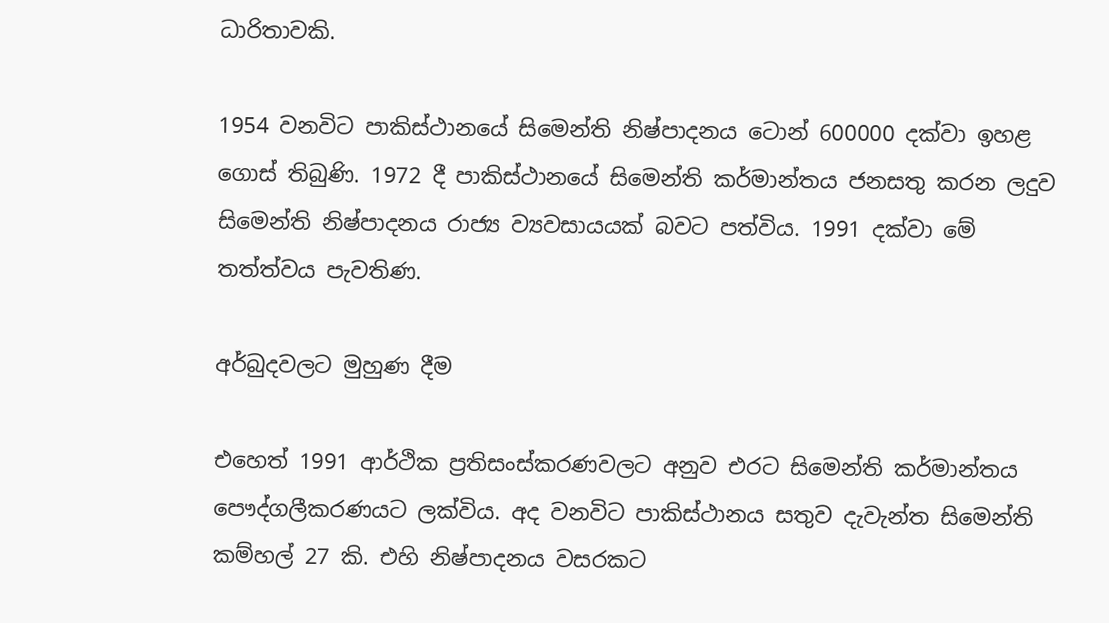ධාරිතාවකි.

1954 වනවිට පාකිස්ථානයේ සිමෙන්ති නිෂ්පාදනය ටොන් 600000 දක්වා ඉහළ ගොස් තිබුණි. 1972 දී පාකිස්ථානයේ සිමෙන්ති කර්මාන්තය ජනසතු කරන ලදුව සිමෙන්ති නිෂ්පාදනය රාජ්‍ය ව්‍යවසායයක් බවට පත්විය. 1991 දක්වා මේ තත්ත්වය පැවතිණ.

අර්බුදවලට මුහුණ දීම

එහෙත් 1991 ආර්ථික ප්‍රතිසංස්කරණවලට අනුව එරට සිමෙන්ති කර්මාන්තය පෞද්ගලීකරණයට ලක්විය. අද වනවිට පාකිස්ථානය සතුව දැවැන්ත සිමෙන්ති කම්හල් 27 කි. එහි නිෂ්පාදනය වසරකට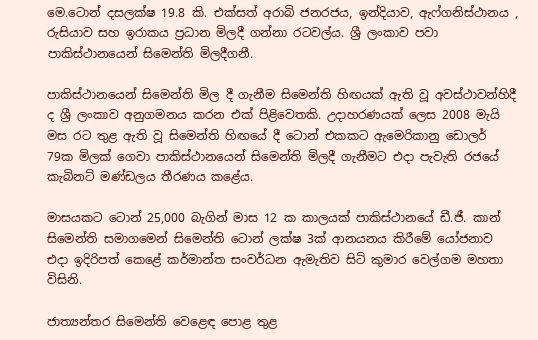මෙ.ටොන් දසලක්ෂ 19.8 කි. එක්සත් අරාබි ජනරජය, ඉන්දියාව, ඇෆ්ගනිස්ථානය , රුසියාව සහ ඉරාකය ප්‍රධාන මිලදී ගන්නා රටවල්ය. ශ්‍රී ලංකාව පවා පාකිස්ථානයෙන් සිමෙන්ති මිලදීගනී.

පාකිස්ථානයෙන් සිමෙන්ති මිල දී ගැනීම සිමෙන්ති හිඟයක් ඇති වූ අවස්ථාවන්හිදී ද ශ්‍රී ලංකාව අනුගමනය කරන එක් පිළිවෙතකි. උදාහරණයක් ලෙස 2008 මැයි මස රට තුළ ඇති වූ සිමෙන්ති හිඟයේ දී ටොන් එකකට ඇමෙරිකානු ඩොලර් 79ක මිලක් ගෙවා පාකිස්ථානයෙන් සිමෙන්ති මිලදී ගැනීමට එදා පැවැති රජයේ කැබිනට් මණ්ඩලය තීරණය කළේය.

මාසයකට ටොන් 25,000 බැගින් මාස 12 ක කාලයක් පාකිස්ථානයේ ඩී.ජී. කාන් සිමෙන්ති සමාගමෙන් සිමෙන්ති ටොන් ලක්ෂ 3ක් ආනයනය කිරීමේ යෝජනාව එදා ඉදිරිපත් කෙළේ කර්මාන්ත සංවර්ධන ඇමැතිව සිටි කුමාර වෙල්ගම මහතා විසිනි.

ජාත්‍යන්තර සිමෙන්ති වෙළෙඳ පොළ තුළ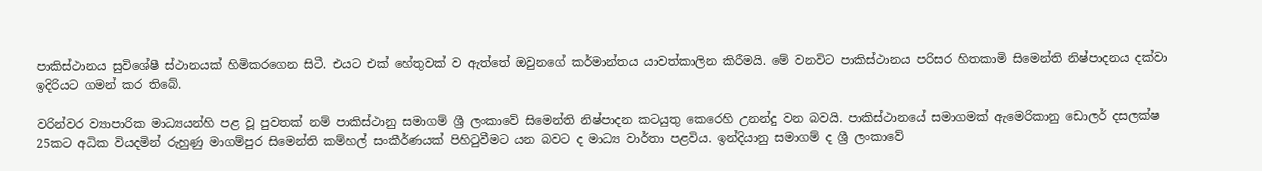පාකිස්ථානය සුවිශේෂී ස්ථානයක් හිමිකරගෙන සිටී. එයට එක් හේතුවක් ව ඇත්තේ ඔවුනගේ කර්මාන්තය යාවත්කාලින කිරීමයි. මේ වනවිට පාකිස්ථානය පරිසර හිතකාමි සිමෙන්ති නිෂ්පාදනය දක්වා ඉදිරියට ගමන් කර තිබේ.

වරින්වර ව්‍යාපාරික මාධ්‍යයන්හි පළ වූ පුවතක් නම් පාකිස්ථානු සමාගම් ශ්‍රී ලංකාවේ සිමෙන්ති නිෂ්පාදන කටයුතු කෙරෙහි උනන්දු වන බවයි. පාකිස්ථානයේ සමාගමක් ඇමෙරිකානු ඩොලර් දසලක්ෂ 25කට අධික වියදමින් රුහුණු මාගම්පුර සිමෙන්ති කම්හල් සංකීර්ණයක් පිහිටුවීමට යන බවට ද මාධ්‍ය වාර්තා පළවිය. ඉන්දියානු සමාගම් ද ශ්‍රී ලංකාවේ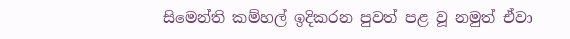සිමෙන්ති කම්හල් ඉදිකරන පුවත් පළ වූ නමුත් ඒවා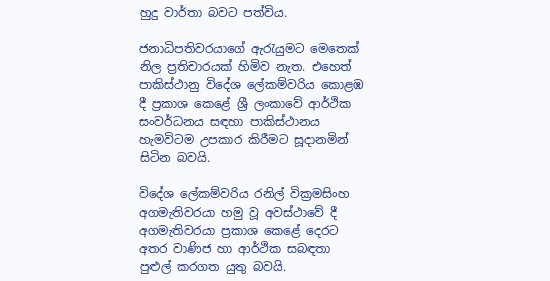හුදු වාර්තා බවට පත්විය.

ජනාධිපතිවරයාගේ ඇරැයුමට මෙතෙක් නිල ප්‍රතිචාරයක් හිමිව නැත. එහෙත් පාකිස්ථානු විදේශ ලේකම්වරිය කොළඹ දී ප්‍රකාශ කෙළේ ශ්‍රී ලංකාවේ ආර්ථික සංවර්ධනය සඳහා පාකිස්ථානය හැමවිටම උපකාර කිරීමට සූදානමින් සිටින බවයි.

විදේශ ලේකම්වරිය රනිල් වික්‍රමසිංහ අගමැතිවරයා හමු වූ අවස්ථාවේ දී අගමැතිවරයා ප්‍රකාශ කෙළේ දෙරට අතර වාණිජ හා ආර්ථික සබඳතා පුළුල් කරගත යුතු බවයි.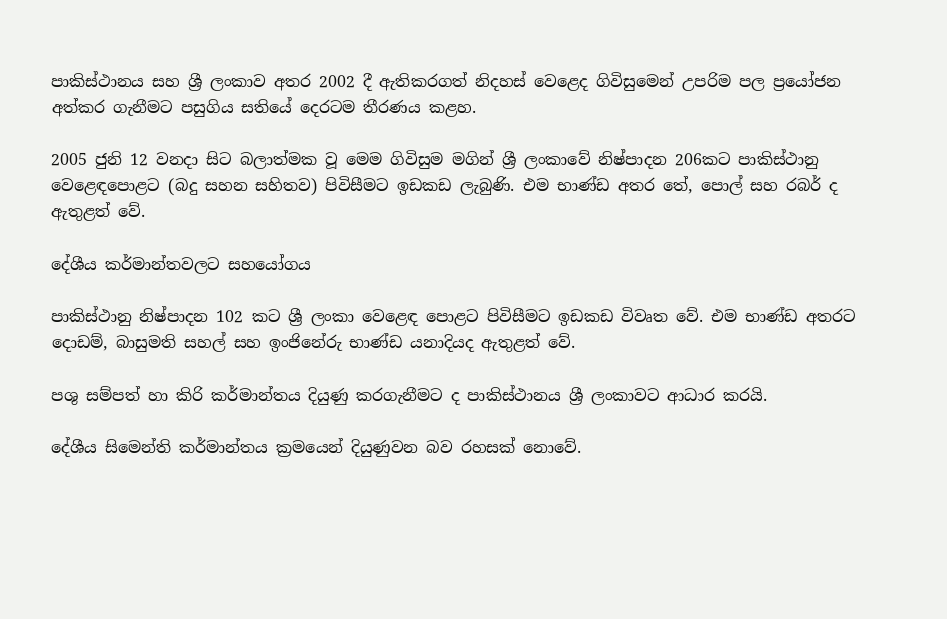පාකිස්ථානය සහ ශ්‍රී ලංකාව අතර 2002 දී ඇතිකරගත් නිදහස් වෙළෙද ගිවිසුමෙන් උපරිම පල ප්‍රයෝජන අත්කර ගැනීමට පසුගිය සතියේ දෙරටම තීරණය කළහ.

2005 ජුනි 12 වනදා සිට බලාත්මක වූ මෙම ගිවිසුම මගින් ශ්‍රී ලංකාවේ නිෂ්පාදන 206කට පාකිස්ථානු වෙළෙඳපොළට (බදු සහන සහිතව) පිවිසීමට ඉඩකඩ ලැබුණි. එම භාණ්ඩ අතර තේ, පොල් සහ රබර් ද ඇතුළත් වේ.

දේශීය කර්මාන්තවලට සහයෝගය

පාකිස්ථානු නිෂ්පාදන 102 කට ශ්‍රී ලංකා වෙළෙඳ පොළට පිවිසීමට ඉඩකඩ විවෘත වේ. එම භාණ්ඩ අතරට දොඩම්, බාසුමති සහල් සහ ඉංජිනේරු භාණ්ඩ යනාදියද ඇතුළත් වේ.

පශු සම්පත් හා කිරි කර්මාන්තය දියුණු කරගැනීමට ද පාකිස්ථානය ශ්‍රී ලංකාවට ආධාර කරයි.

දේශීය සිමෙන්ති කර්මාන්තය ක්‍රමයෙන් දියුණුවන බව රහසක් නොවේ.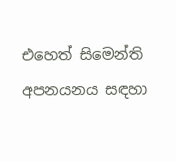එහෙත් සිමෙන්ති අපනයනය සඳහා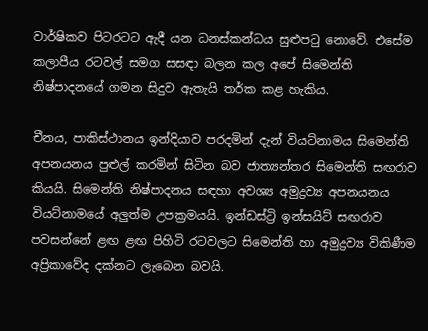වාර්ෂිකව පිටරටට ඇදී යන ධනස්කන්ධය සුළුපටු නොවේ. එසේම කලාපීය රටවල් සමග සසඳා බලන කල අපේ සිමෙන්ති නිෂ්පාදනයේ ගමන සිදුව ඇතැයි තර්ක කළ හැකිය.

චීනය, පාකිස්ථානය ඉන්දියාව පරදමින් දැන් වියට්නාමය සිමෙන්ති අපනයනය පුළුල් කරමින් සිටින බව ජාත්‍යන්තර සිමෙන්ති සඟරාව කියයි. සිමෙන්ති නිෂ්පාදනය සඳහා අවශ්‍ය අමුද්‍රව්‍ය අපනයනය වියට්නාමයේ අලුත්ම උපක්‍රමයයි. ඉන්ඩස්ට්‍රි ඉන්සයිට් සඟරාව පවසන්නේ ළඟ ළඟ පිහිටි රටවලට සිමෙන්ති හා අමුද්‍රව්‍ය විකිණීම අප්‍රිකාවේද දක්නට ලැබෙන බවයි.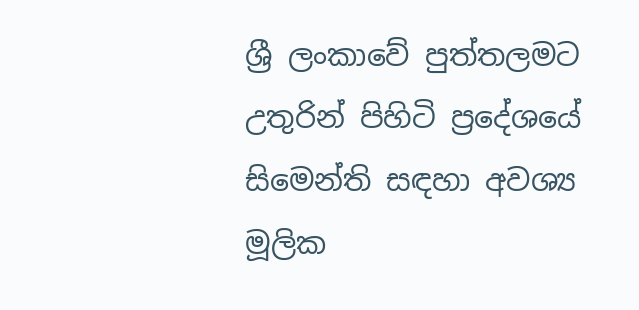ශ්‍රී ලංකාවේ පුත්තලමට උතුරින් පිහිටි ප්‍රදේශයේ සිමෙන්ති සඳහා අවශ්‍ය මූලික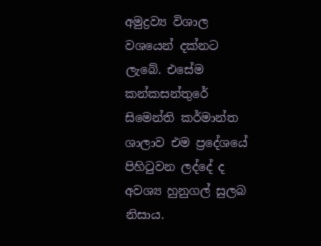අමුද්‍රව්‍ය විශාල වශයෙන් දක්නට ලැබේ. එසේම කන්කසන්තුරේ සිමෙන්ති කර්මාන්ත ශාලාව එම ප්‍රදේශයේ පිහිටුවන ලද්දේ ද අවශ්‍ය හුනුගල් සුලබ නිසාය.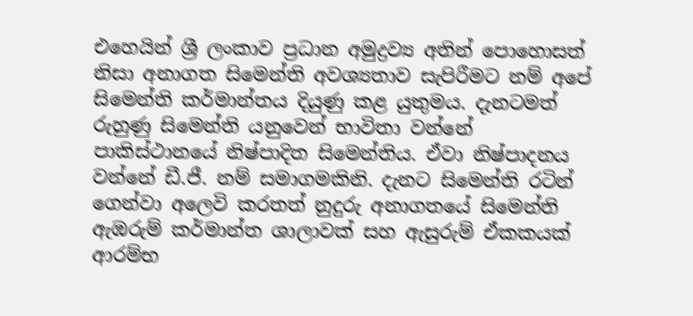එහෙයින් ශ්‍රී ලංකාව ප්‍රධාන අමුද්‍රව්‍ය අතින් පොහොසත් නිසා අනාගත සිමෙන්ති අවශ්‍යතාව සැපිරීමට නම් අපේ සිමෙන්ති කර්මාන්තය දියුණු කළ යුතුමය. දැනටමත් රුහුණු සිමෙන්ති යනුවෙන් භාවිතා වන්නේ පාකිස්ථානයේ නිෂ්පාදිත සිමෙන්තිය. ඒවා නිෂ්පාදනය වන්නේ ඩී.ජී. නම් සමාගමකිනි. දැනට සිමෙන්ති රටින් ගෙන්වා අලෙවි කරතත් නුදුරු අනාගතයේ සිමෙන්ති ඇඹරුම් කර්මාන්ත ශාලාවක් සහ ඇසුරුම් ඒකකයක් ආරම්භ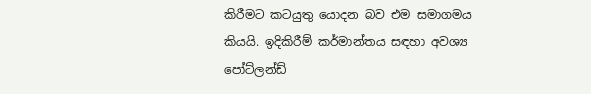කිරීමට කටයුතු යොදන බව එම සමාගමය කියයි. ඉදිකිරීම් කර්මාන්තය සඳහා අවශ්‍ය පෝට්ලන්ඩ්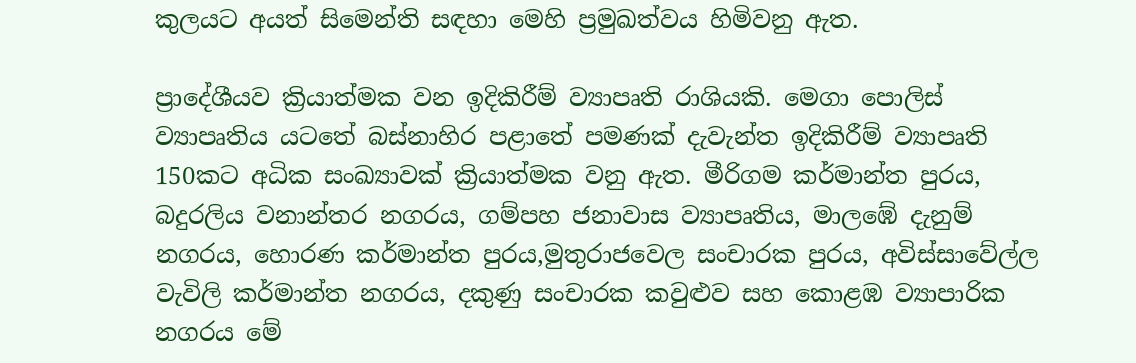කුලයට අයත් සිමෙන්ති සඳහා මෙහි ප්‍රමුඛත්වය හිමිවනු ඇත.

ප්‍රාදේශීයව ක්‍රියාත්මක වන ඉදිකිරීම් ව්‍යාපෘති රාශියකි. මෙගා පොලිස් ව්‍යාපෘතිය යටතේ බස්නාහිර පළාතේ පමණක් දැවැන්ත ඉදිකිරීම් ව්‍යාපෘති 150කට අධික සංඛ්‍යාවක් ක්‍රියාත්මක වනු ඇත. මීරිගම කර්මාන්ත පුරය, බදුරලිය වනාන්තර නගරය, ගම්පහ ජනාවාස ව්‍යාපෘතිය, මාලඹේ දැනුම් නගරය, හොරණ කර්මාන්ත පුරය,මුතුරාජවෙල සංචාරක පුරය, අවිස්සාවේල්ල වැවිලි කර්මාන්ත නගරය, දකුණු සංචාරක කවුළුව සහ කොළඹ ව්‍යාපාරික නගරය මේ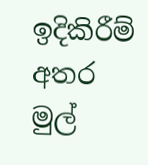ඉදිකිරීම් අතර මුල්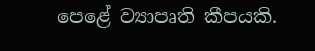පෙළේ ව්‍යාපෘති කීපයකි.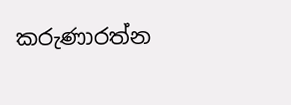කරුණාරත්න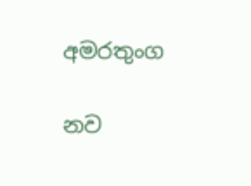අමරතුංග

නව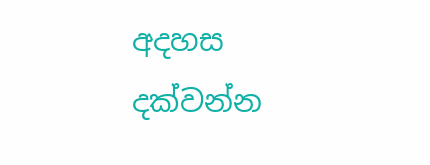අදහස දක්වන්න